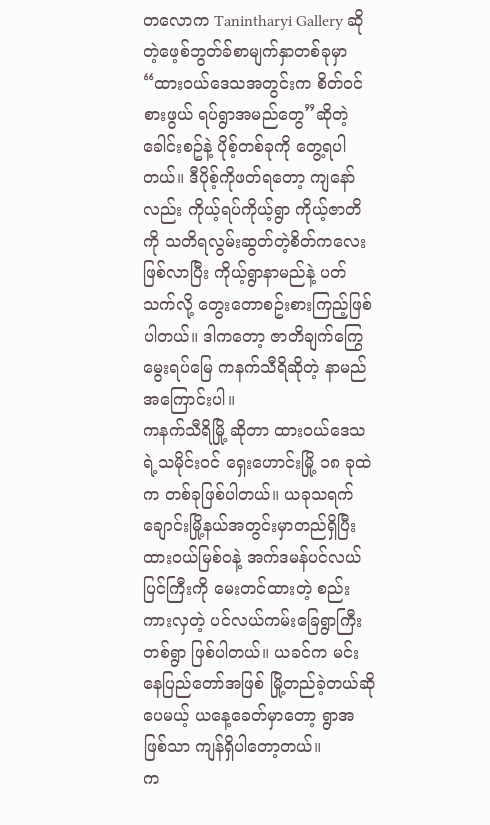တလောက Tanintharyi Gallery ဆိုတဲ့ဖေ့စ်ဘွတ်ခ်စာမျက်နှာတစ်ခုမှာ “ထားဝယ်ဒေသအတွင်းက စိတ်ဝင်စားဖွယ် ရပ်ရွာအမည်တွေ”ဆိုတဲ့ခေါင်းစဥ်နဲ့ ပိုစ့်တစ်ခုကို တွေ့ရပါတယ်။ ဒီပိုစ့်ကိုဖတ်ရတော့ ကျနော်လည်း ကိုယ့်ရပ်ကိုယ့်ရွာ ကိုယ့်ဇာတိကို သတိရလွမ်းဆွတ်တဲ့စိတ်ကလေးဖြစ်လာပြီး ကိုယ့်ရွာနာမည်နဲ့ ပတ်သက်လို့ တွေးတောစဥ်းစားကြည့်ဖြစ်ပါတယ်။ ဒါကတော့ ဇာတိချက်ကြွေမွေးရပ်မြေ ကနက်သီရိဆိုတဲ့ နာမည်အကြောင်းပါ။
ကနက်သီရိမြို့ ဆိုတာ ထားဝယ်ဒေသရဲ့သမိုင်းဝင် ရှေးဟောင်းမြို့ ၁၈ ခုထဲက တစ်ခုဖြစ်ပါတယ်။ ယခုသရက်ချောင်းမြို့နယ်အတွင်းမှာတည်ရှိပြီး ထားဝယ်မြစ်ဝနဲ့ အက်ဒမန်ပင်လယ်ပြင်ကြီးကို မေးတင်ထားတဲ့ စည်းကားလှတဲ့ ပင်လယ်ကမ်းခြေရွာကြီးတစ်ရွာ ဖြစ်ပါတယ်။ ယခင်က မင်းနေပြည်တော်အဖြစ် မြို့တည်ခဲ့တယ်ဆိုပေမယ့် ယနေ့ခေတ်မှာတော့ ရွာအဖြစ်သာ ကျန်ရှိပါတော့တယ်။
က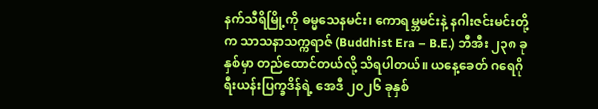နက်သီရိမြို့ကို ဓမ္မသေနမင်း၊ ကောရမ္ဘမင်းနဲ့ နဂါးဇင်းမင်းတို့က သာသနာသက္ကရာဇ် (Buddhist Era – B.E.) ဘီအီး ၂၃၈ ခုနှစ်မှာ တည်ထောင်တယ်လို့ သိရပါတယ်။ ယနေ့ခေတ် ဂရေဂိုရီးယန်းပြက္ခဒိန်ရဲ့ အေဒီ ၂၀၂၆ ခုနှစ်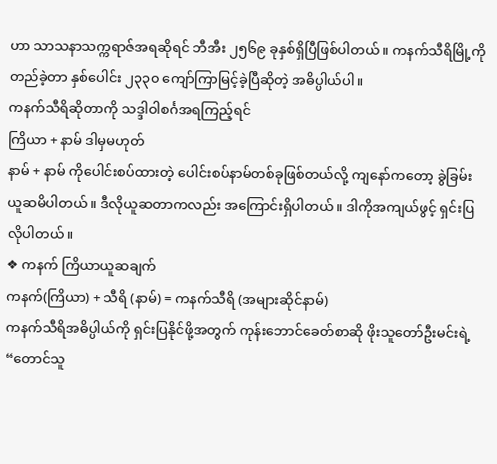ဟာ သာသနာသက္ကရာဇ်အရဆိုရင် ဘီအီး ၂၅၆၉ ခုနှစ်ရှိပြီဖြစ်ပါတယ်။ ကနက်သီရိမြို့ကိုတည်ခဲ့တာ နှစ်ပေါင်း ၂၃၃၀ ကျော်ကြာမြင့်ခဲ့ပြီဆိုတဲ့ အဓိပ္ပါယ်ပါ။
ကနက်သီရိဆိုတာကို သဒ္ဒါဝါစင်္ဂအရကြည့်ရင်
ကြိယာ + နာမ် ဒါမှမဟုတ်
နာမ် + နာမ် ကိုပေါင်းစပ်ထားတဲ့ ပေါင်းစပ်နာမ်တစ်ခုဖြစ်တယ်လို့ ကျနော်ကတော့ ခွဲခြမ်းယူဆမိပါတယ်။ ဒီလိုယူဆတာကလည်း အကြောင်းရှိပါတယ်။ ဒါကိုအကျယ်ဖွင့် ရှင်းပြလိုပါတယ်။
❖ ကနက် ကြိယာယူဆချက်
ကနက်(ကြိယာ) + သီရိ (နာမ်) = ကနက်သီရိ (အများဆိုင်နာမ်)
ကနက်သီရိအဓိပ္ပါယ်ကို ရှင်းပြနိုင်ဖို့အတွက် ကုန်းဘောင်ခေတ်စာဆို ဖိုးသူတော်ဦးမင်းရဲ့ “တောင်သူ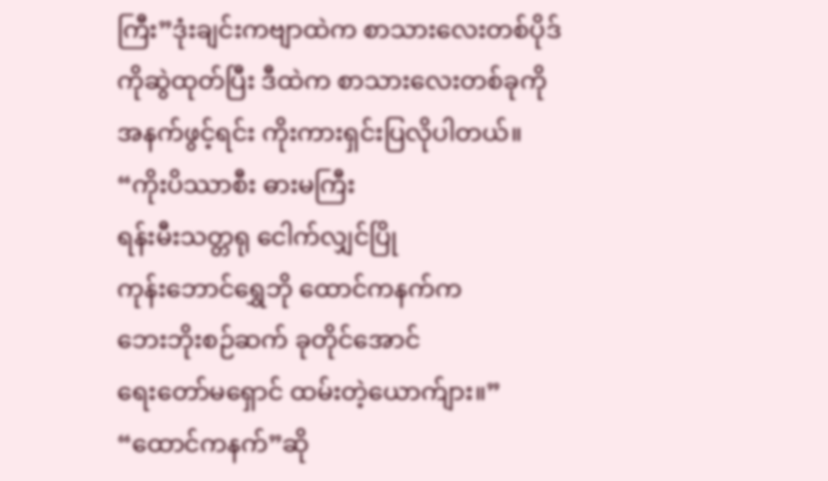ကြီး”ဒုံးချင်းကဗျာထဲက စာသားလေးတစ်ပိုဒ်ကိုဆွဲထုတ်ပြီး ဒီထဲက စာသားလေးတစ်ခုကို အနက်ဖွင့်ရင်း ကိုးကားရှင်းပြလိုပါတယ်။
“ကိုးပိဿာစီး ဓားမကြီး
ရန်းမီးသတ္တရု ငေါက်လျှင်ပြို
ကုန်းဘောင်ရွှေဘို ထောင်ကနက်က
ဘေးဘိုးစဉ်ဆက် ခုတိုင်အောင်
ရေးတော်မရှောင် ထမ်းတဲ့ယောက်ျား။”
“ထောင်ကနက်”ဆို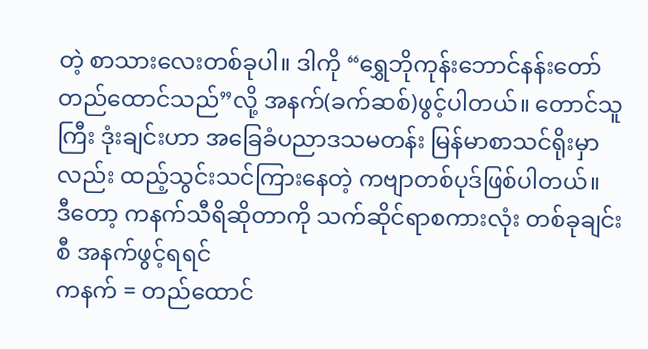တဲ့ စာသားလေးတစ်ခုပါ။ ဒါကို “ရွှေဘိုကုန်းဘောင်နန်းတော် တည်ထောင်သည်”လို့ အနက်(ခက်ဆစ်)ဖွင့်ပါတယ်။ တောင်သူကြီး ဒုံးချင်းဟာ အခြေခံပညာဒသမတန်း မြန်မာစာသင်ရိုးမှာလည်း ထည့်သွင်းသင်ကြားနေတဲ့ ကဗျာတစ်ပုဒ်ဖြစ်ပါတယ်။
ဒီတော့ ကနက်သီရိဆိုတာကို သက်ဆိုင်ရာစကားလုံး တစ်ခုချင်းစီ အနက်ဖွင့်ရရင်
ကနက် = တည်ထောင်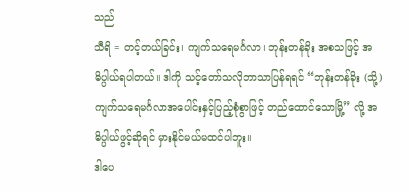သည်
သီရိ = တင့်တယ်ခြင်း၊ ကျက်သရေမင်္ဂလာ၊ ဘုန်းတန်ခိုး အစသဖြင့် အဓိပ္ပါယ်ရပါတယ်။ ဒါကို သင့်တော်သလိုဘာသာပြန်ရရင် “ဘုန်းတန်ခိုး (သို့) ကျက်သရေမင်္ဂလာအပေါင်းနှင့်ပြည့်စုံစွာဖြင့် တည်ထောင်သောမြို့” လို့ အဓိပ္ပါယ်ဖွင့်ဆိုရင် မှားနိုင်မယ်မထင်ပါဘူး။
ဒါပေ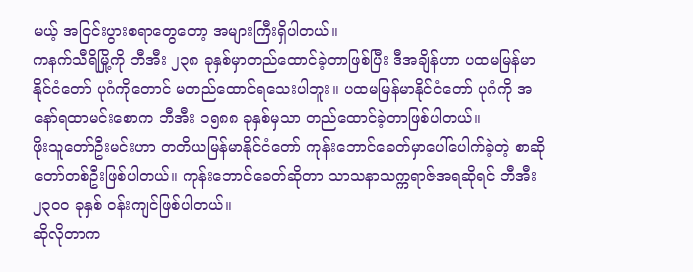မယ့် အငြင်းပွားစရာတွေတော့ အများကြီးရှိပါတယ်။
ကနက်သီရိမြို့ကို ဘီအီး ၂၃၈ ခုနှစ်မှာတည်ထောင်ခဲ့တာဖြစ်ပြီး ဒီအချိန်ဟာ ပထမမြန်မာနိုင်ငံတော် ပုဂံကိုတောင် မတည်ထောင်ရသေးပါဘူး။ ပထမမြန်မာနိုင်ငံတော် ပုဂံကို အနော်ရထာမင်းစောက ဘီအီး ၁၅၈၈ ခုနှစ်မှသာ တည်ထောင်ခဲ့တာဖြစ်ပါတယ်။
ဖိုးသူတော်ဦးမင်းဟာ တတိယမြန်မာနိုင်ငံတော် ကုန်းဘောင်ခေတ်မှာပေါ်ပေါက်ခဲ့တဲ့ စာဆိုတော်တစ်ဦးဖြစ်ပါတယ်။ ကုန်းဘောင်ခေတ်ဆိုတာ သာသနာသက္ကရာဇ်အရဆိုရင် ဘီအီး ၂၃၀၀ ခုနှစ် ဝန်းကျင်ဖြစ်ပါတယ်။
ဆိုလိုတာက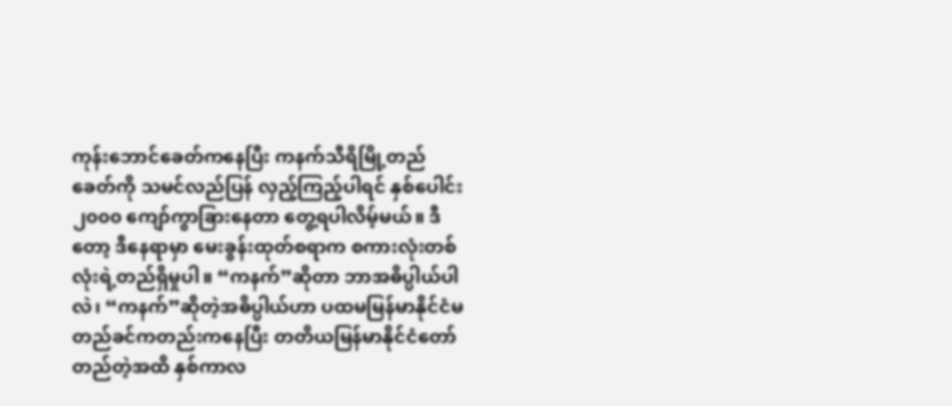ကုန်းဘောင်ခေတ်ကနေပြီး ကနက်သီရိမြို့တည်ခေတ်ကို သမင်လည်ပြန် လှည့်ကြည့်ပါရင် နှစ်ပေါင်း ၂၀၀၀ ကျော်ကွာခြားနေတာ တွေ့ရပါလိမ့်မယ်။ ဒီတော့ ဒီနေရာမှာ မေးခွန်းထုတ်စရာက စကားလုံးတစ်လုံးရဲ့တည်ရှိမှုပါ။ “ကနက်”ဆိုတာ ဘာအဓိပ္ပါယ်ပါလဲ၊ “ကနက်”ဆိုတဲ့အဓိပ္ပါယ်ဟာ ပထမမြန်မာနိုင်ငံမတည်ခင်ကတည်းကနေပြီး တတိယမြန်မာနိုင်ငံတော်တည်တဲ့အထိ နှစ်ကာလ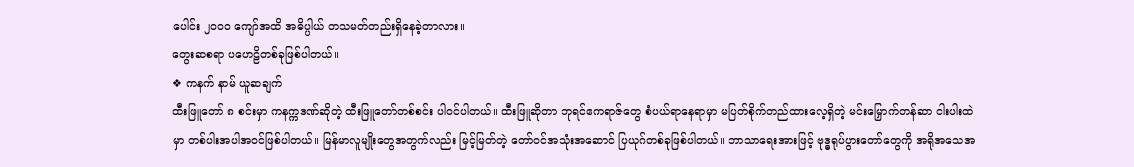ပေါင်း ၂၀၀၀ ကျော်အထိ အဓိပ္ပါယ် တသမတ်တည်းရှိနေခဲ့တာလား။
တွေးဆစရာ ပဟေဠိတစ်ခုဖြစ်ပါတယ်။
❖ ကနက် နာမ် ယူဆချက်
ထီးဖြူတော် ၈ စင်းမှာ ကနက္ကဒဏ်ဆိုတဲ့ ထီးဖြူတော်တစ်စင်း ပါဝင်ပါတယ်။ ထီးဖြူဆိုတာ ဘုရင်ဧကရာဇ်တွေ စံပယ်ရာနေရာမှာ မပြတ်စိုက်တည်ထားလေ့ရှိတဲ့ မင်းမြှောက်တန်ဆာ ငါးပါးထဲမှာ တစ်ပါးအပါအဝင်ဖြစ်ပါတယ်။ မြန်မာလူမျိုးတွေအတွက်လည်း မြင့်မြတ်တဲ့ တော်ဝင်အသုံးအဆောင် ပြယုဂ်တစ်ခုဖြစ်ပါတယ်။ ဘာသာရေးအားဖြင့် ဗုဒ္ဓရုပ်ပွားတော်တွေကို အရိုအသေအ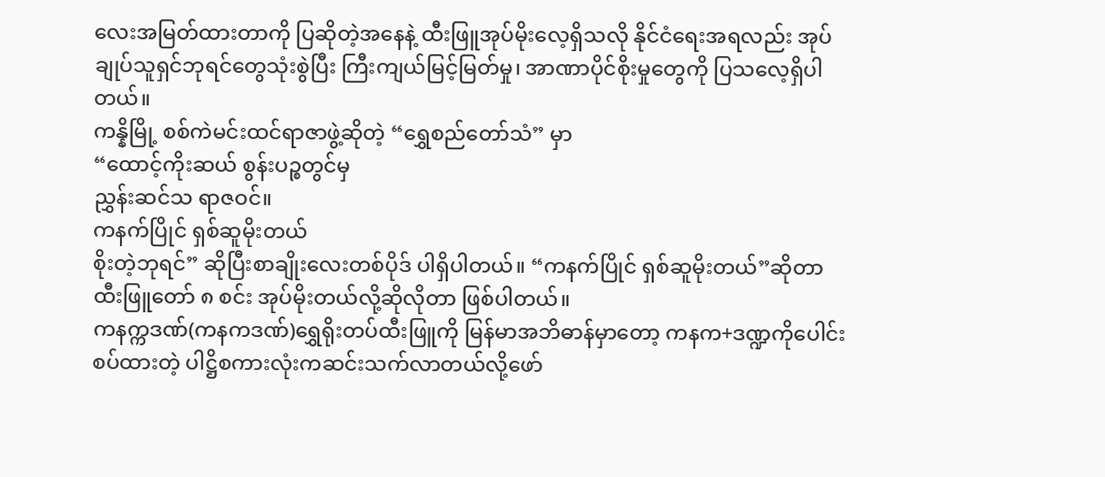လေးအမြတ်ထားတာကို ပြဆိုတဲ့အနေနဲ့ ထီးဖြူအုပ်မိုးလေ့ရှိသလို နိုင်ငံရေးအရလည်း အုပ်ချုပ်သူရှင်ဘုရင်တွေသုံးစွဲပြီး ကြီးကျယ်မြင့်မြတ်မှု၊ အာဏာပိုင်စိုးမှုတွေကို ပြသလေ့ရှိပါတယ်။
ကန္နိမြို့ စစ်ကဲမင်းထင်ရာဇာဖွဲ့ဆိုတဲ့ “ရွှေစည်တော်သံ” မှာ
“ထောင့်ကိုးဆယ် စွန်းပဉ္စတွင်မှ
ညွှန်းဆင်သ ရာဇဝင်။
ကနက်ပြိုင် ရှစ်ဆူမိုးတယ်
စိုးတဲ့ဘုရင်” ဆိုပြီးစာချိုးလေးတစ်ပိုဒ် ပါရှိပါတယ်။ “ကနက်ပြိုင် ရှစ်ဆူမိုးတယ်”ဆိုတာ ထီးဖြူတော် ၈ စင်း အုပ်မိုးတယ်လို့ဆိုလိုတာ ဖြစ်ပါတယ်။
ကနက္ကဒဏ်(ကနကဒဏ်)ရွှေရိုးတပ်ထီးဖြူကို မြန်မာအဘိဓာန်မှာတော့ ကနက+ဒဏ္ဍကိုပေါင်းစပ်ထားတဲ့ ပါဋ္ဌိစကားလုံးကဆင်းသက်လာတယ်လို့ဖော်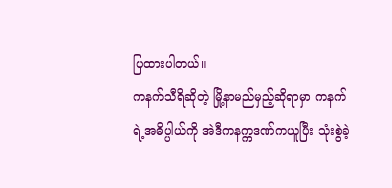ပြထားပါတယ်။
ကနက်သီရိဆိုတဲ့ မြို့နာမည်မှည့်ဆိုရာမှာ ကနက်ရဲ့အဓိပ္ပါယ်ကို အဲဒီကနက္ကဒဏ်ကယူပြီး သုံးစွဲခဲ့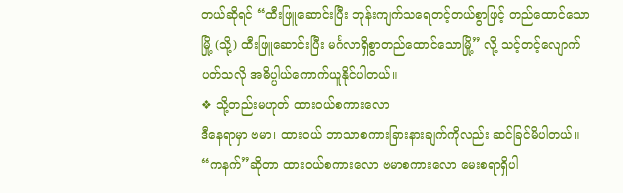တယ်ဆိုရင် “ထီးဖြူဆောင်းပြီး ဘုန်းကျက်သရေတင့်တယ်စွာဖြင့် တည်ထောင်သောမြို့ (သို့) ထီးဖြူဆောင်းပြီး မင်္ဂလာရှိစွာတည်ထောင်သောမြို့” လို့ သင့်တင့်လျောက်ပတ်သလို အဓိပ္ပါယ်ကောက်ယူနိုင်ပါတယ်။
❖ သို့တည်းမဟုတ် ထားဝယ်စကားလော
ဒီနေရာမှာ ဗမာ၊ ထားဝယ် ဘာသာစကားခြားနားချက်ကိုလည်း ဆင်ခြင်မိပါတယ်။ “ကနက်”ဆိုတာ ထားဝယ်စကားလော ဗမာစကားလော မေးစရာရှိပါ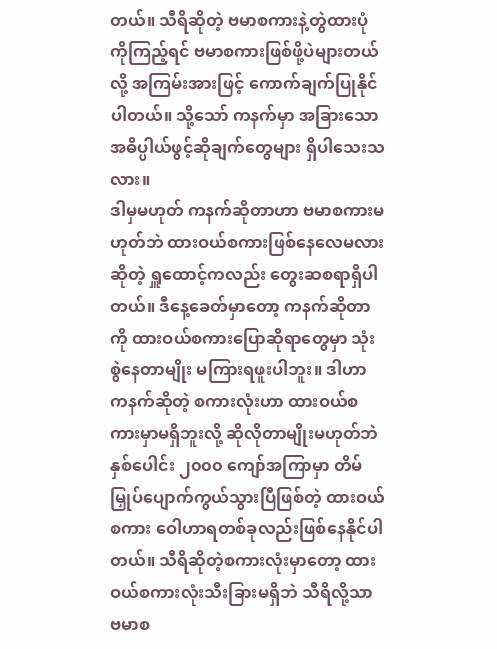တယ်။ သီရိဆိုတဲ့ ဗမာစကားနဲ့တွဲထားပုံကိုကြည့်ရင် ဗမာစကားဖြစ်ဖို့ပဲများတယ်လို့ အကြမ်းအားဖြင့် ကောက်ချက်ပြုနိုင်ပါတယ်။ သို့သော် ကနက်မှာ အခြားသောအဓိပ္ပါယ်ဖွင့်ဆိုချက်တွေများ ရှိပါသေးသလား။
ဒါမှမဟုတ် ကနက်ဆိုတာဟာ ဗမာစကားမဟုတ်ဘဲ ထားဝယ်စကားဖြစ်နေလေမလားဆိုတဲ့ ရှူထောင့်ကလည်း တွေးဆစရာရှိပါတယ်။ ဒီနေ့ခေတ်မှာတော့ ကနက်ဆိုတာကို ထားဝယ်စကားပြောဆိုရာတွေမှာ သုံးစွဲနေတာမျိုး မကြားရဖူးပါဘူး။ ဒါဟာ ကနက်ဆိုတဲ့ စကားလုံးဟာ ထားဝယ်စကားမှာမရှိဘူးလို့ ဆိုလိုတာမျိုးမဟုတ်ဘဲ နှစ်ပေါင်း ၂၀၀၀ ကျော်အကြာမှာ တိမ်မြှုပ်ပျောက်ကွယ်သွားပြီဖြစ်တဲ့ ထားဝယ်စကား ဝေါဟာရတစ်ခုလည်းဖြစ်နေနိုင်ပါတယ်။ သီရိဆိုတဲ့စကားလုံးမှာတော့ ထားဝယ်စကားလုံးသီးခြားမရှိဘဲ သီရိလို့သာ ဗမာစ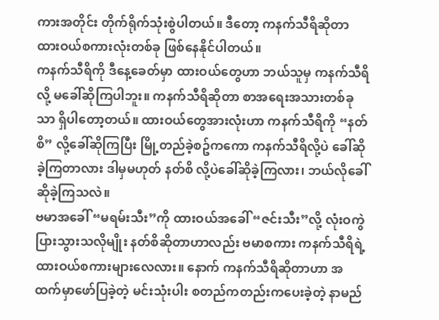ကားအတိုင်း တိုက်ရိုက်သုံးစွဲပါတယ်။ ဒီတော့ ကနက်သီရိဆိုတာ ထားဝယ်စကားလုံးတစ်ခု ဖြစ်နေနိုင်ပါတယ်။
ကနက်သီရိကို ဒီနေ့ခေတ်မှာ ထားဝယ်တွေဟာ ဘယ်သူမှ ကနက်သီရိလို့ မခေါ်ဆိုကြပါဘူး။ ကနက်သီရိဆိုတာ စာအရေးအသားတစ်ခုသာ ရှိပါတော့တယ်။ ထားဝယ်တွေအားလုံးဟာ ကနက်သီရိကို “နတ်စိ” လို့ခေါ်ဆိုကြပြီး မြို့တည်ခဲ့စဥ်ကကော ကနက်သီရိလို့ပဲ ခေါ်ဆိုခဲ့ကြတာလား ဒါမှမဟုတ် နတ်စိ လို့ပဲခေါ်ဆိုခဲ့ကြလား၊ ဘယ်လိုခေါ်ဆိုခဲ့ကြသလဲ။
ဗမာအခေါ် “မရမ်းသီး”ကို ထားဝယ်အခေါ် “ဇင်းသီး”လို့ လုံးဝကွဲပြားသွားသလိုမျိုး နတ်စိဆိုတာဟာလည်း ဗမာစကား ကနက်သီရိရဲ့ ထားဝယ်စကားများလေလား။ နောက် ကနက်သီရိဆိုတာဟာ အထက်မှာဖော်ပြခဲ့တဲ့ မင်းသုံးပါး စတည်ကတည်းကပေးခဲ့တဲ့ နာမည်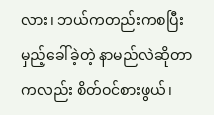လား၊ ဘယ်ကတည်းကစပြီး မှည့်ခေါ်ခဲ့တဲ့ နာမည်လဲဆိုတာကလည်း စိတ်ဝင်စားဖွယ်၊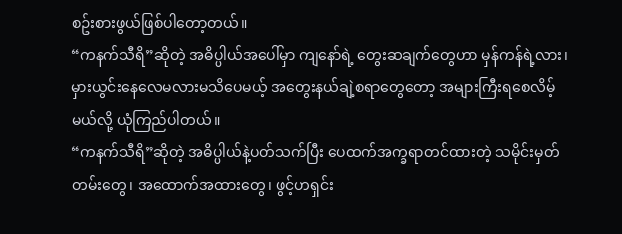စဥ်းစားဖွယ်ဖြစ်ပါတော့တယ်။
“ကနက်သီရိ”ဆိုတဲ့ အဓိပ္ပါယ်အပေါ်မှာ ကျနော်ရဲ့ တွေးဆချက်တွေဟာ မှန်ကန်ရဲ့လား၊ မှားယွင်းနေလေမလားမသိပေမယ့် အတွေးနယ်ချဲ့စရာတွေတော့ အများကြီးရစေလိမ့်မယ်လို့ ယုံကြည်ပါတယ်။
“ကနက်သီရိ”ဆိုတဲ့ အဓိပ္ပါယ်နဲ့ပတ်သက်ပြီး ပေထက်အက္ခရာတင်ထားတဲ့ သမိုင်းမှတ်တမ်းတွေ၊ အထောက်အထားတွေ၊ ဖွင့်ဟရှင်း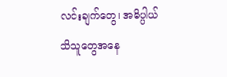လင်းချက်တွေ၊ အဓိပ္ပါယ်သိသူတွေအနေ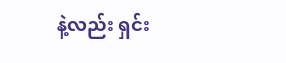နဲ့လည်း ရှင်း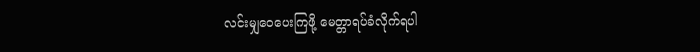လင်းမျှဝေပေးကြဖို့ မေတ္တာရပ်ခံလိုက်ရပါ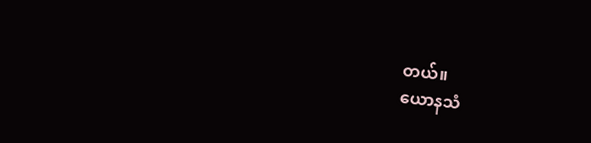တယ်။
ယောနသံ